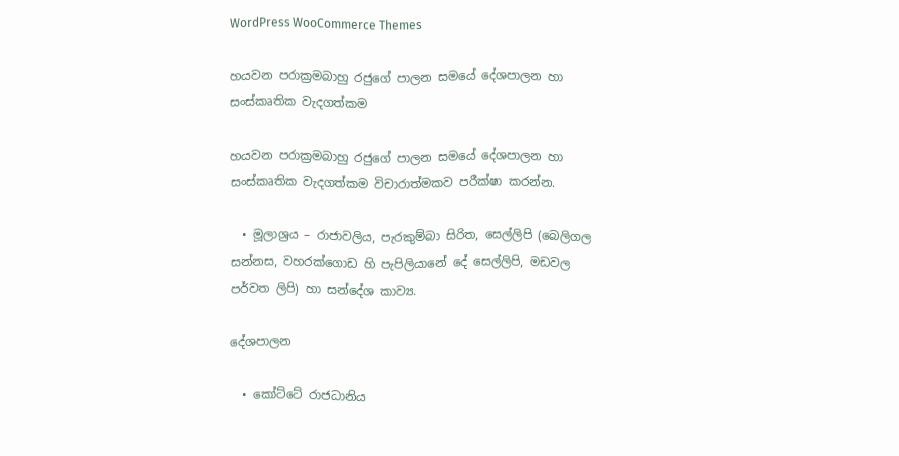WordPress WooCommerce Themes

හයවන පරාක්‍රමබාහු රජුගේ පාලන සමයේ දේශපාලන හා සංස්කෘතික වැදගත්කම

හයවන පරාක්‍රමබාහු රජුගේ පාලන සමයේ දේශපාලන හා සංස්කෘතික වැදගත්කම විචාරාත්මකව පරීක්ෂා කරන්න.

  • මූලාශ්‍රය – රාජාවලිය, පැරකුම්බා සිරිත, සෙල්ලිපි (බෙලිගල සන්නස, වහරක්ගොඩ හි පැපිලියානේ දේ සෙල්ලිපි, මඩවල පර්වත ලිපි) හා සන්දේශ කාව්‍ය.

දේශපාලන

  • කෝට්ටේ රාජධානිය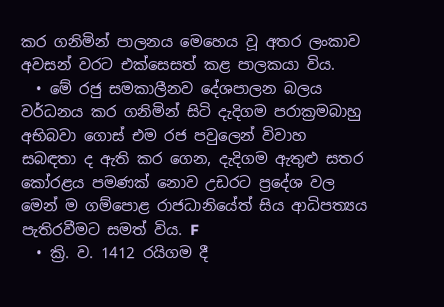කර ගනිමින් පාලනය මෙහෙය වූ අතර ලංකාව අවසන් වරට එක්සෙසත් කළ පාලකයා විය.
  • මේ රජු සමකාලීනව දේශපාලන බලය වර්ධනය කර ගනිමින් සිටි දැදිගම පරාක්‍රමබාහු අභිබවා ගොස් එම රජ පවුලෙන් විවාහ සබඳතා ද ඇති කර ගෙන, දැදිගම ඇතුළු සතර කෝරළය පමණක් නොව උඩරට ප්‍රදේශ වල මෙන් ම ගම්පොළ රාජධානියේත් සිය ආධිපත්‍යය පැතිරවීමට සමත් විය. F
  • ක්‍රි. ව. 1412 රයිගම දී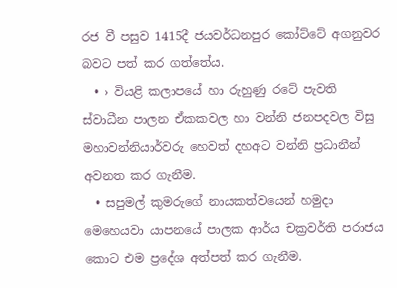රජ වී පසුව 1415දී ජයවර්ධනපුර කෝට්ටේ අගනුවර බවට පත් කර ගත්තේය.
  • › වියළි කලාපයේ හා රුහුණු රටේ පැවති ස්වාධීන පාලන ඒකකවල හා වන්නි ජනපදවල විසු මහාවන්නියාර්වරු හෙවත් දහඅට වන්නි ප්‍රධානීන් අවනත කර ගැනීම.
  • සපුමල් කුමරුගේ නායකත්වයෙන් හමුදා මෙහෙයවා යාපනයේ පාලක ආර්ය චක්‍රවර්ති පරාජය කොට එම ප්‍රදේශ අත්පත් කර ගැනීම.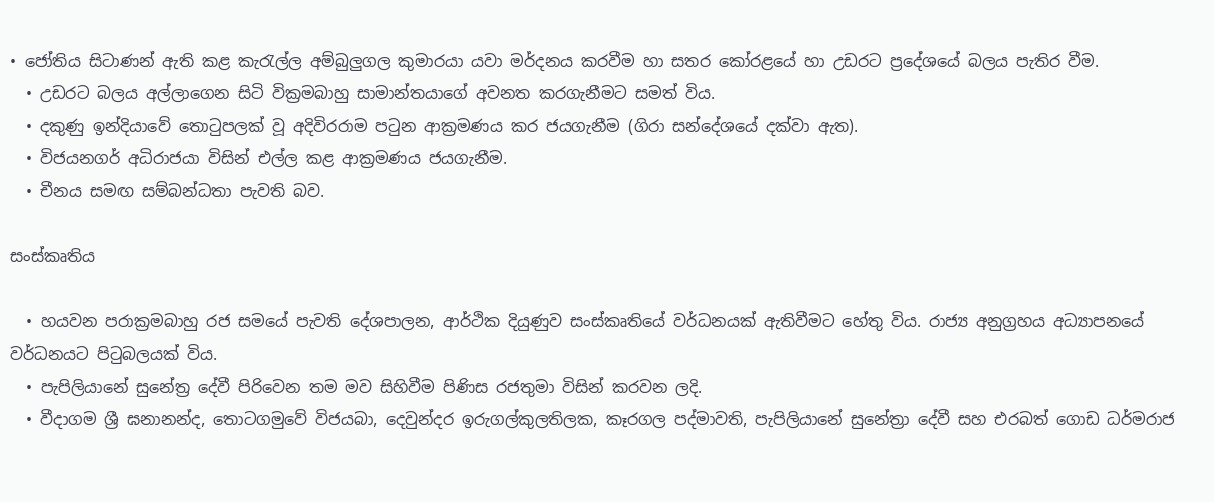• ජෝතිය සිටාණන් ඇති කළ කැරැල්ල අම්බුලුගල කුමාරයා යවා මර්දනය කරවීම හා සතර කෝරළයේ හා උඩරට ප්‍රදේශයේ බලය පැතිර වීම.
  • උඩරට බලය අල්ලාගෙන සිටි වික්‍රමබාහු සාමාන්තයාගේ අවනත කරගැනීමට සමත් විය.
  • දකුණු ඉන්දියාවේ තොටුපලක් වූ අදිවිරරාම පටුන ආක්‍රමණය කර ජයගැනීම (ගිරා සන්දේශයේ දක්වා ඇත).
  • විජයනගර් අධිරාජයා විසින් එල්ල කළ ආක්‍රමණය ජයගැනීම.
  • චීනය සමඟ සම්බන්ධතා පැවති බව.

සංස්කෘතිය

  • හයවන පරාක්‍රමබාහු රජ සමයේ පැවති දේශපාලන, ආර්ථික දියුණුව සංස්කෘතියේ වර්ධනයක් ඇතිවීමට හේතු විය. රාජ්‍ය අනුග්‍රහය අධ්‍යාපනයේ වර්ධනයට පිටුබලයක් විය.
  • පැපිලියානේ සුනේත්‍ර දේවී පිරිවෙන තම මව සිහිවීම පිණිස රජතුමා විසින් කරවන ලදි.
  • වීදාගම ශ්‍රී ඝනානන්ද, තොටගමුවේ විජයබා, දෙවුන්දර ඉරුගල්කුලතිලක, කෑරගල පද්මාවති, පැපිලියානේ සුනේත්‍රා දේවී සහ එරබත් ගොඩ ධර්මරාජ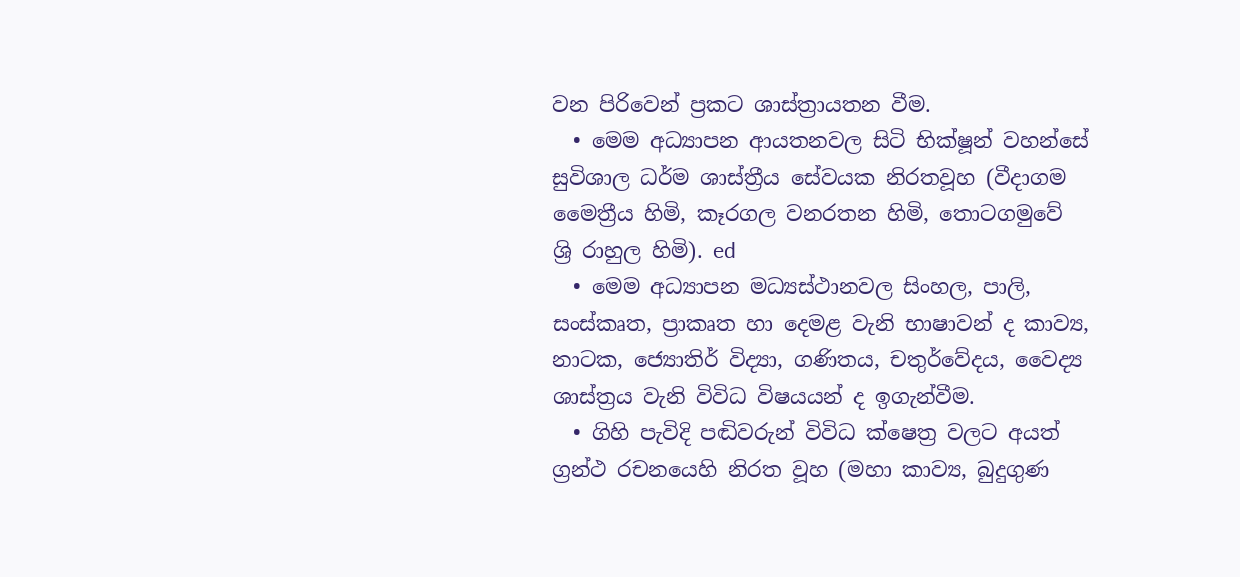වන පිරිවෙන් ප්‍රකට ශාස්ත්‍රායතන වීම.
  • මෙම අධ්‍යාපන ආයතනවල සිටි භික්ෂූන් වහන්සේ සුවිශාල ධර්ම ශාස්ත්‍රීය සේවයක නිරතවූහ (වීදාගම මෛත්‍රීය හිමි, කෑරගල වනරතන හිමි, තොටගමුවේ ශ්‍රි රාහුල හිමි). ed
  • මෙම අධ්‍යාපන මධ්‍යස්ථානවල සිංහල, පාලි, සංස්කෘත, ප්‍රාකෘත හා දෙමළ වැනි භාෂාවන් ද කාව්‍ය, නාටක, ජ්‍යොතිර් විද්‍යා, ගණිතය, චතුර්වේදය, වෛද්‍ය ශාස්ත්‍රය වැනි විවිධ විෂයයන් ද ඉගැන්වීම.
  • ගිහි පැවිදි පඬිවරුන් විවිධ ක්ෂෙත්‍ර වලට අයත් ග්‍රන්ථ රචනයෙහි නිරත වූහ (මහා කාව්‍ය, බුදුගුණ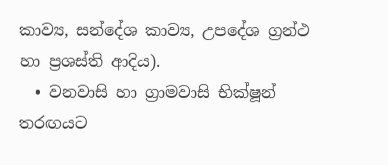කාව්‍ය, සන්දේශ කාව්‍ය, උපදේශ ග්‍රන්ථ හා ප්‍රශස්ති ආදිය).
  • වනවාසි හා ග්‍රාමවාසි භික්ෂූන් තරඟයට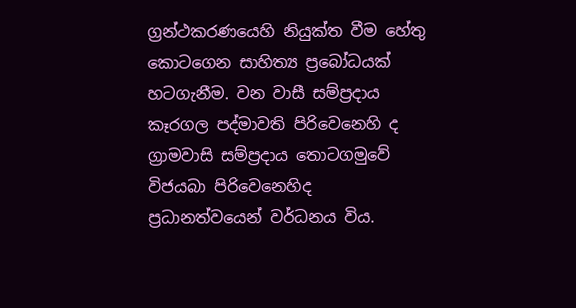ග්‍රන්ථකරණයෙහි නියුක්ත වීම හේතු කොටගෙන සාහිත්‍ය ප්‍රබෝධයක් හටගැනීම. වන වාසී සම්ප්‍රදාය කෑරගල පද්මාවති පිරිවෙනෙහි ද ග්‍රාමවාසි සම්ප්‍රදාය තොටගමුවේ විජයබා පිරිවෙනෙහිද ප්‍රධානත්වයෙන් වර්ධනය විය.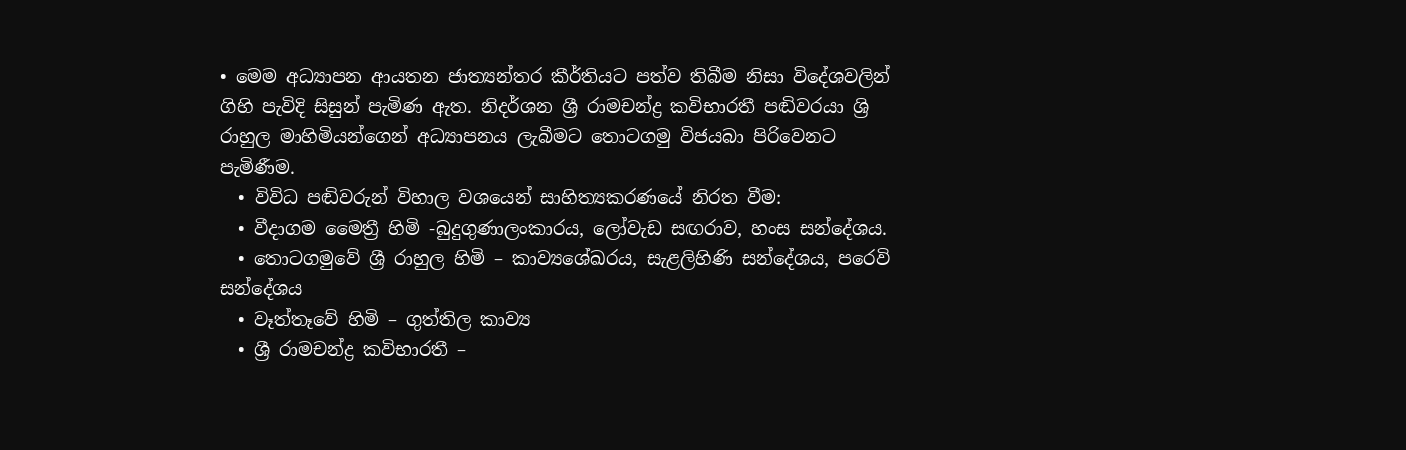• මෙම අධ්‍යාපන ආයතන ජාත්‍යන්තර කීර්තියට පත්ව තිබීම නිසා විදේශවලින් ගිහි පැවිදි සිසුන් පැමිණ ඇත. නිදර්ශන ශ්‍රී රාමචන්ද්‍ර කවිභාරතී පඬිවරයා ශ්‍රි රාහුල මාහිමියන්ගෙන් අධ්‍යාපනය ලැබීමට තොටගමු විජයබා පිරිවෙනට පැමිණීම.
  • විවිධ පඬිවරුන් විහාල වශයෙන් සාහිත්‍යකරණයේ නිරත වීම:
  • වීදාගම මෛත්‍රී හිමි -බුදුගුණාලංකාරය, ලෝවැඩ සඟරාව, හංස සන්දේශය.
  • තොටගමුවේ ශ්‍රී රාහුල හිමි – කාව්‍යශේඛරය, සැළලිහිණි සන්දේශය, පරෙවි සන්දේශය
  • වෑත්තෑවේ හිමි – ගුත්තිල කාව්‍ය
  • ශ්‍රී රාමචන්ද්‍ර කවිභාරතී –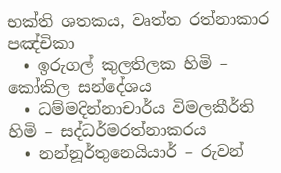භක්ති ශතකය, වෘත්ත රත්නාකාර පඤ්චිකා
  • ඉරුගල් කුලතිලක හිමි – කෝකිල සන්දේශය
  • ධම්මදින්නාචාර්ය විමලකීර්ති හිමි – සද්ධර්මරත්නාකරය
  • නන්නූර්තුනෙයියාර් – රුවන්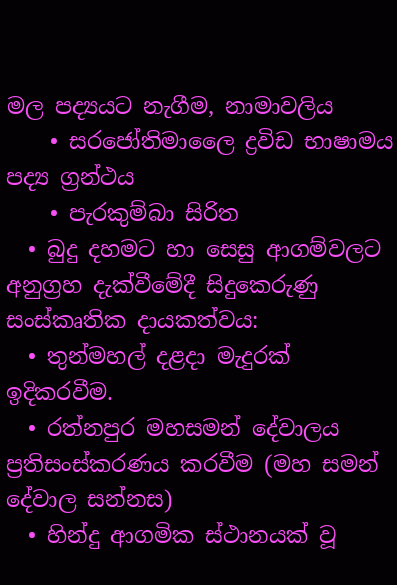මල පද්‍යයට නැගීම, නාමාවලිය
    • සරජෝතිමාලෛ ද්‍රවිඩ භාෂාමය පද්‍ය ග්‍රන්ථය
    • පැරකුම්බා සිරිත
  • බුදු දහමට හා සෙසු ආගම්වලට අනුග්‍රහ දැක්වීමේදී සිදුකෙරුණු සංස්කෘතික දායකත්වය:
  • තුන්මහල් දළදා මැදුරක් ඉදිකරවීම.
  • රත්නපුර මහසමන් දේවාලය ප්‍රතිසංස්කරණය කරවීම (මහ සමන් දේවාල සන්නස)
  • හින්දු ආගමික ස්ථානයක් වූ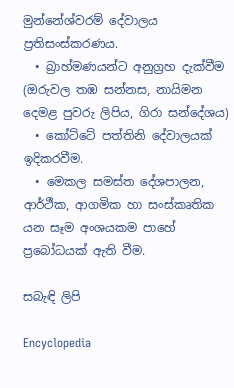මුන්නේශ්වරම් දේවාලය ප්‍රතිසංස්කරණය.
  • බ්‍රාහ්මණයන්ට අනුග්‍රහ දැක්වීම (ඔරුවල තඹ සන්නස, නායිමන දෙමළ පුවරු ලිපිය, ගිරා සන්දේශය)
  • කෝට්ටේ පත්තිනි දේවාලයක් ඉදිකරවීම.
  • මෙකල සමස්ත දේශපාලන, ආර්ථීක, ආගමික හා සංස්කෘතික යන සෑම අංශයකම පාහේ ප්‍රබෝධයක් ඇති වීම.

සබැඳි ලිපි

Encyclopedia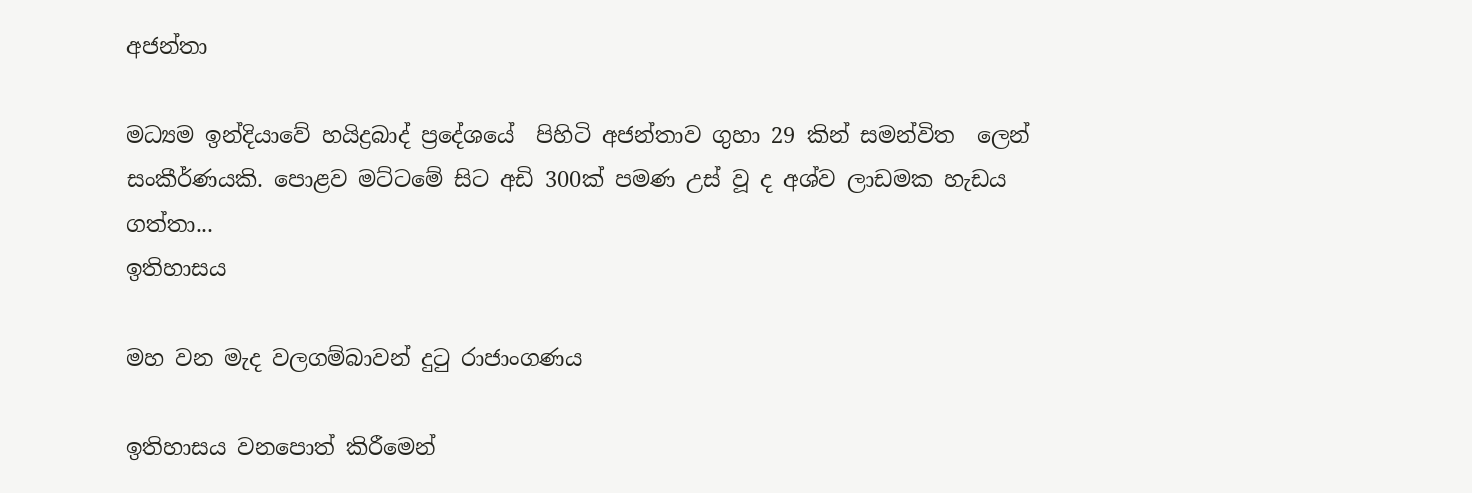අජන්තා

මධ්‍යම ඉන්දියාවේ හයිද්‍රබාද් ප්‍රදේශයේ  පිහිටි අජන්තාව ගුහා 29 කින් සමන්විත  ලෙන් සංකීර්ණයකි. පොළව මට්ටමේ සිට අඩි 300ක් පමණ උස් වූ ද අශ්ව ලාඩමක හැඩය ගත්තා...
ඉතිහාසය

මහ වන මැද වලගම්බාවන් දුටු රාජාංගණය

ඉතිහාසය වනපොත් කිරීමෙන්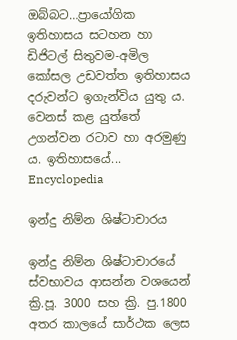ඔබ්බට…ප්‍රායෝගික ඉතිහාසය සටහන හා ඩිජිටල් සිතුවම-අමිල කෝසල උඩවත්ත ඉතිහාසය දරුවන්ට ඉගැන්විය යුතු ය. වෙනස් කළ යුත්තේ උගන්වන රටාව හා අරමුණු ය. ඉතිහාසයේ...
Encyclopedia

ඉන්දු නිම්න ශිෂ්ටාචාරය

ඉන්දු නිම්න ශිෂ්ටාචාරයේ ස්වභාවය ආසන්න වශයෙන් ක්‍රි.පූ. 3000 සහ ක්‍රි. පු.1800 අතර කාලයේ සාර්ථක ලෙස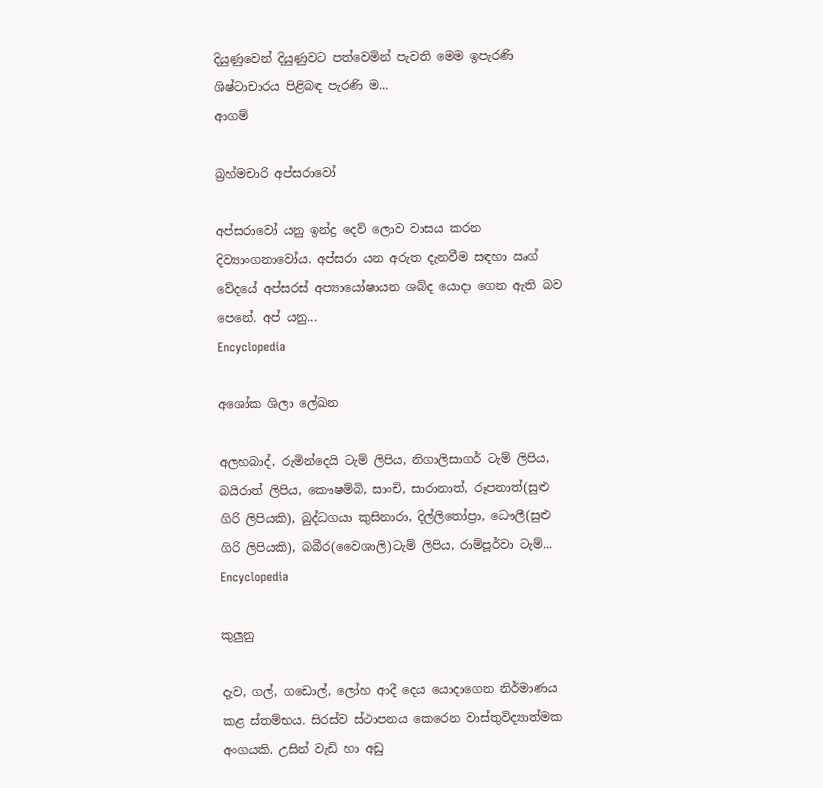දියුණුවෙන් දියුණුවට පත්වෙමින් පැවති මෙම ඉපැරණි ශිෂ්ටාචාරය පිළිබඳ පැරණි ම...
ආගම්

බ්‍රහ්මචාරි අප්සරාවෝ

අප්සරාවෝ යනු ඉන්ද්‍ර දෙව් ලොව වාසය කරන දිව්‍යාංගනාවෝය. අප්සරා යන අරුත දැනවීම සඳහා ඍග් වේදයේ අප්සරස් අප්‍යායෝෂායන ශබ්ද යොදා ගෙන ඇති බව පෙනේ. අප් යනු...
Encyclopedia

අශෝක ශිලා ලේඛන

අලහබාද්, රුමින්දෙයි ටැම් ලිපිය, නිගාලිසාගර් ටැම් ලිපිය, බයිරාත් ලිපිය, කෞෂම්බි, සාංචි, සාරානාත්, රූපනාත්(සුළු ගිරි ලිපියකි), බුද්ධගයා කුසිනාරා, දිල්ලිතෝප්‍රා, ධෞලී(සුළු ගිරි ලිපියකි), බබීර(වෛශාලි)ටැම් ලිපිය, රාම්පූර්වා ටැම්...
Encyclopedia

කුලුනු

දැව, ගල්, ගඩොල්, ලෝහ ආදී දෙය යොදාගෙන නිර්මාණය කළ ස්තම්භය. සිරස්ව ස්ථාපනය කෙරෙන වාස්තුවිද්‍යාත්මක අංගයකි. උසින් වැඩි හා අඩු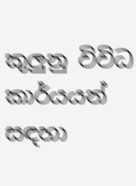කුලුනු විවිධ කාර්යයන් සඳහා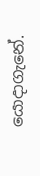යොදාගැනේ.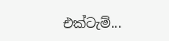එක්ටැම්...